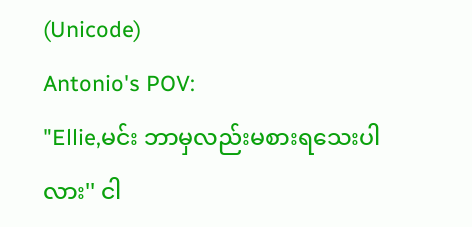(Unicode)
Antonio's POV:
"Ellie,မင်း ဘာမှလည်းမစားရသေးပါလား'' ငါ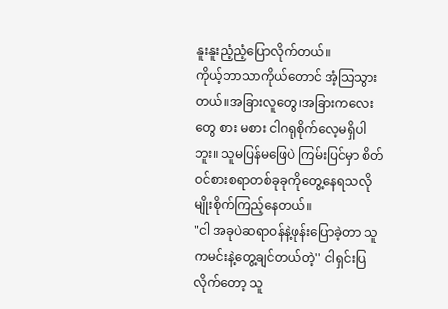နူးနူးညံ့ညံ့ပြောလိုက်တယ်။
ကိုယ့်ဘာသာကိုယ်တောင် အံ့သြသွားတယ်။အခြားလူတွေ၊အခြားကလေးတွေ စား မစား ငါဂရုစိုက်လေ့မရှိပါဘူး။ သူမပြန်မဖြေပဲ ကြမ်းပြင်မှာ စိတ်ဝင်စားစရာတစ်ခုခုကိုတွေ့နေရသလိုမျိုးစိုက်ကြည့်နေတယ်။
"ငါ အခုပဲဆရာဝန်နဲ့ဖုန်းပြောခဲ့တာ သူကမင်းနဲ့တွေ့ချင်တယ်တဲ့'' ငါရှင်းပြလိုက်တော့ သူ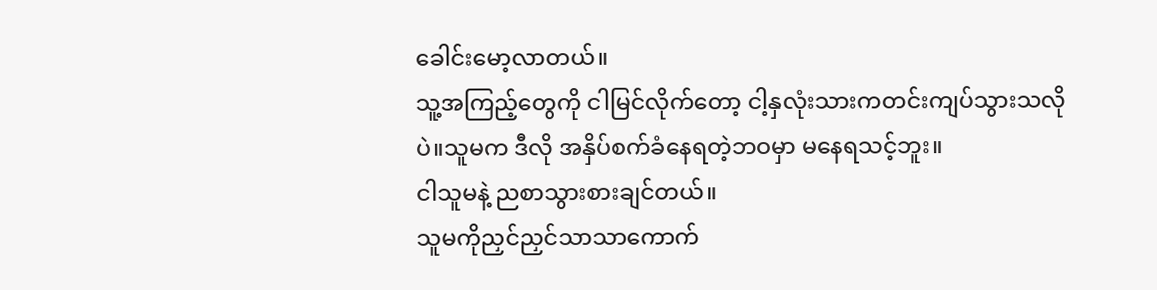ခေါင်းမော့လာတယ်။
သူ့အကြည့်တွေကို ငါမြင်လိုက်တော့ ငါ့နှလုံးသားကတင်းကျပ်သွားသလိုပဲ။သူမက ဒီလို အနှိပ်စက်ခံနေရတဲ့ဘဝမှာ မနေရသင့်ဘူး။
ငါသူမနဲ့ ညစာသွားစားချင်တယ်။
သူမကိုညှင်ညှင်သာသာကောက်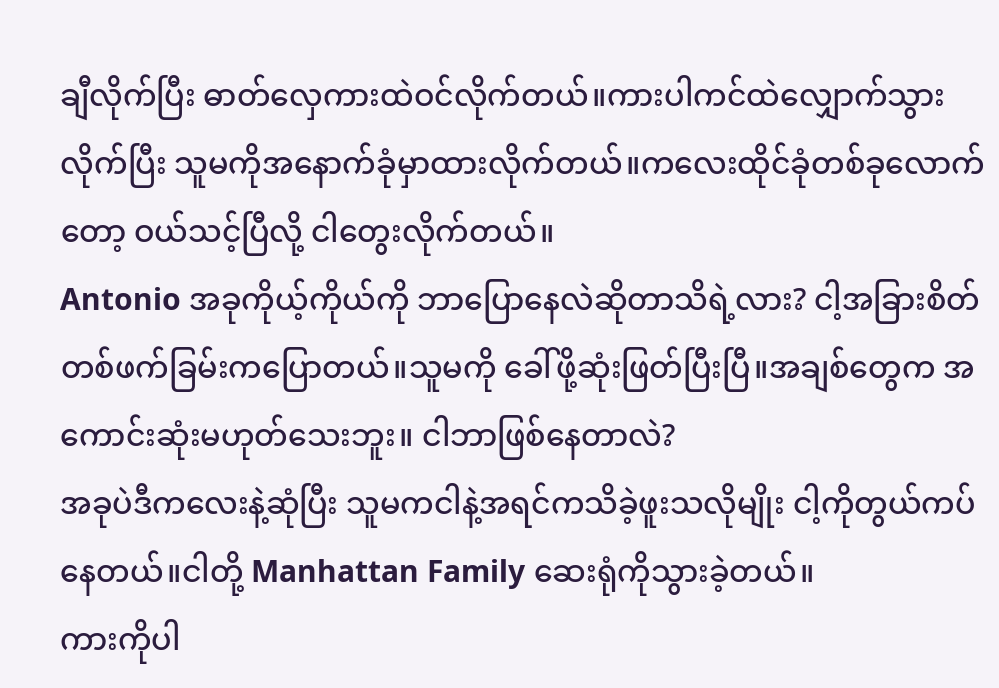ချီလိုက်ပြီး ဓာတ်လှေကားထဲဝင်လိုက်တယ်။ကားပါကင်ထဲလျှောက်သွားလိုက်ပြီး သူမကိုအနောက်ခုံမှာထားလိုက်တယ်။ကလေးထိုင်ခုံတစ်ခုလောက်တော့ ဝယ်သင့်ပြီလို့ ငါတွေးလိုက်တယ်။
Antonio အခုကိုယ့်ကိုယ်ကို ဘာပြောနေလဲဆိုတာသိရဲ့လား? ငါ့အခြားစိတ်တစ်ဖက်ခြမ်းကပြောတယ်။သူမကို ခေါ်ဖို့ဆုံးဖြတ်ပြီးပြီ။အချစ်တွေက အကောင်းဆုံးမဟုတ်သေးဘူး။ ငါဘာဖြစ်နေတာလဲ?
အခုပဲဒီကလေးနဲ့ဆုံပြီး သူမကငါနဲ့အရင်ကသိခဲ့ဖူးသလိုမျိုး ငါ့ကိုတွယ်ကပ်နေတယ်။ငါတို့ Manhattan Family ဆေးရုံကိုသွားခဲ့တယ်။
ကားကိုပါ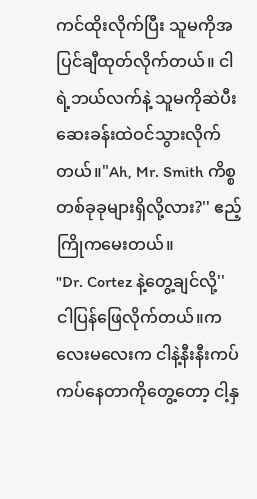ကင်ထိုးလိုက်ပြီး သူမကိုအပြင်ချီထုတ်လိုက်တယ်။ ငါရဲ့ဘယ်လက်နဲ့ သူမကိုဆဲပီး ဆေးခန်းထဲဝင်သွားလိုက်တယ်။"Ah, Mr. Smith ကိစ္စတစ်ခုခုများရှိလို့လား?'' ဧည့်ကြိုကမေးတယ်။
"Dr. Cortez နဲ့တွေ့ချင်လို့'' ငါပြန်ဖြေလိုက်တယ်။ကလေးမလေးက ငါနဲ့နီးနီးကပ်ကပ်နေတာကိုတွေ့တော့ ငါ့နှ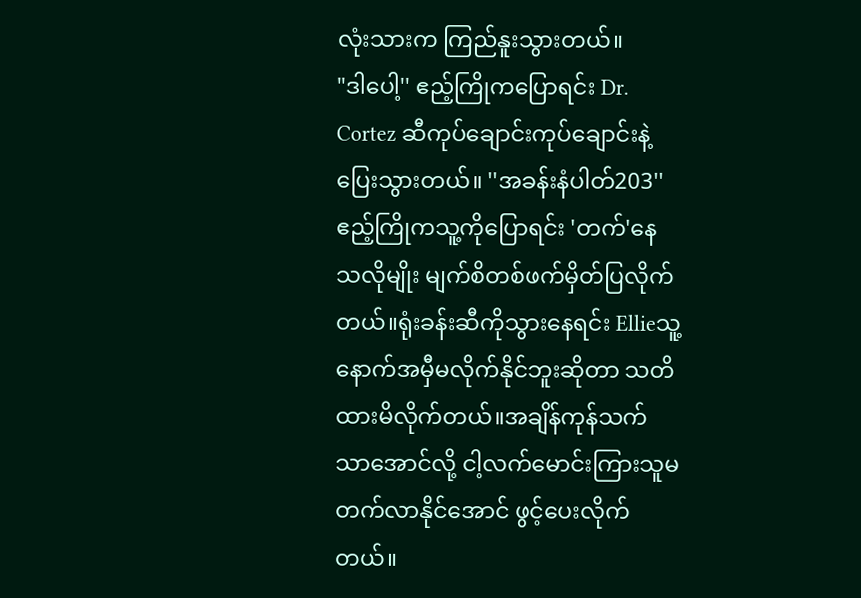လုံးသားက ကြည်နူးသွားတယ်။
"ဒါပေါ့'' ဧည့်ကြိုကပြောရင်း Dr. Cortez ဆီကုပ်ချောင်းကုပ်ချောင်းနဲ့ပြေးသွားတယ်။ ''အခန်းနံပါတ်203'' ဧည့်ကြိုကသူ့ကိုပြောရင်း 'တက်'နေသလိုမျိုး မျက်စိတစ်ဖက်မှိတ်ပြလိုက်တယ်။ရုံးခန်းဆီကိုသွားနေရင်း Ellieသူ့နောက်အမှီမလိုက်နိုင်ဘူးဆိုတာ သတိထားမိလိုက်တယ်။အချိန်ကုန်သက်သာအောင်လို့ ငါ့လက်မောင်းကြားသူမတက်လာနိုင်အောင် ဖွင့်ပေးလိုက်တယ်။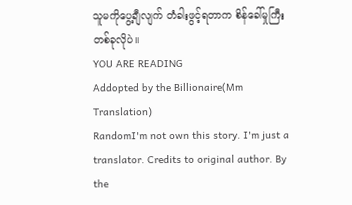သူမကိုပွေ့ချီလျက် တံခါးဖွင့်ရတာက စိန်ခေါ်မှုကြီးတစ်ခုလိုပဲ။
YOU ARE READING
Addopted by the Billionaire(Mm Translation)
RandomI'm not own this story. I'm just a translator. Credits to original author. By the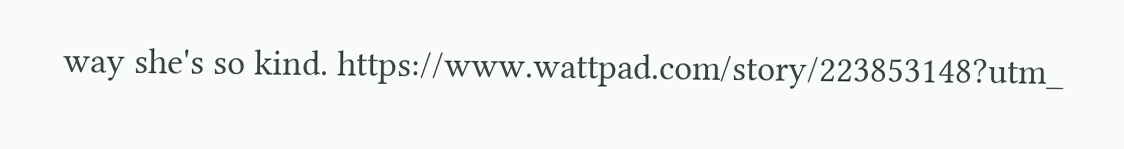way she's so kind. https://www.wattpad.com/story/223853148?utm_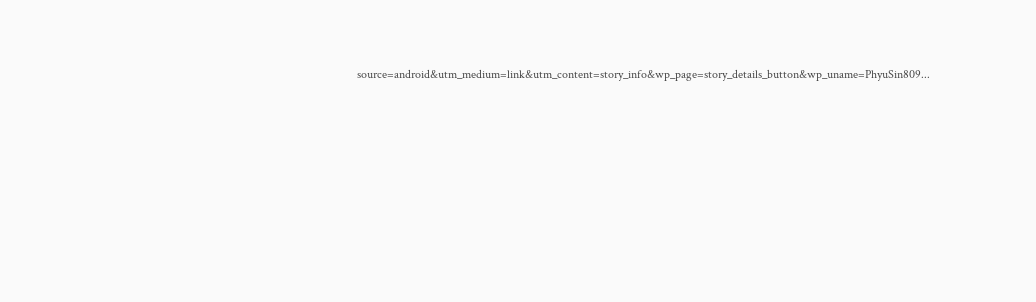source=android&utm_medium=link&utm_content=story_info&wp_page=story_details_button&wp_uname=PhyuSin809...